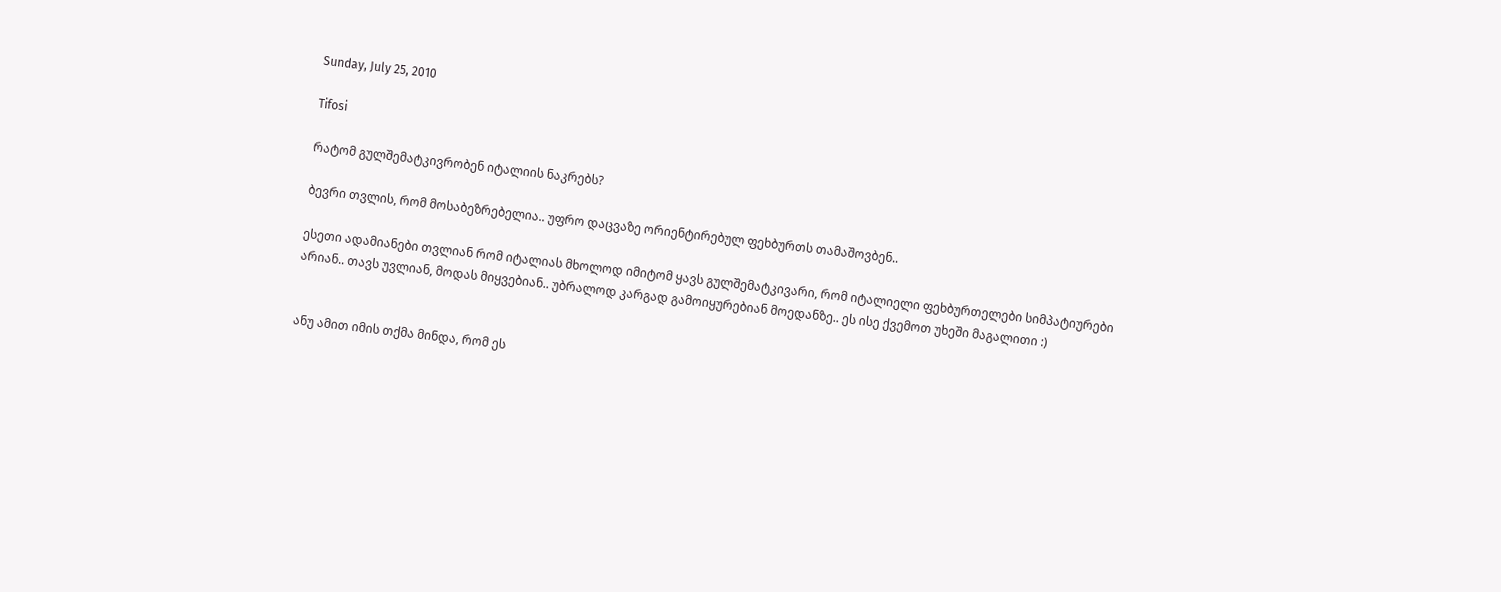Sunday, July 25, 2010

Tifosi

რატომ გულშემატკივრობენ იტალიის ნაკრებს?

ბევრი თვლის, რომ მოსაბეზრებელია.. უფრო დაცვაზე ორიენტირებულ ფეხბურთს თამაშოვბენ..

ესეთი ადამიანები თვლიან რომ იტალიას მხოლოდ იმიტომ ყავს გულშემატკივარი, რომ იტალიელი ფეხბურთელები სიმპატიურები არიან.. თავს უვლიან, მოდას მიყვებიან.. უბრალოდ კარგად გამოიყურებიან მოედანზე.. ეს ისე ქვემოთ უხეში მაგალითი :)


ანუ ამით იმის თქმა მინდა, რომ ეს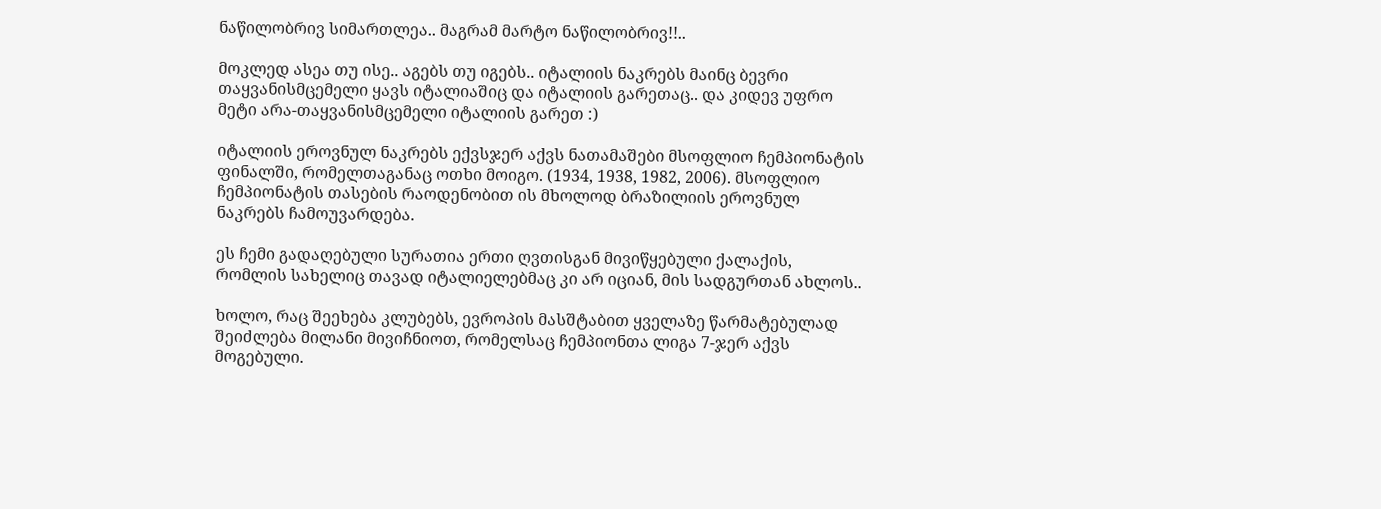ნაწილობრივ სიმართლეა.. მაგრამ მარტო ნაწილობრივ!!..

მოკლედ ასეა თუ ისე.. აგებს თუ იგებს.. იტალიის ნაკრებს მაინც ბევრი თაყვანისმცემელი ყავს იტალიაშიც და იტალიის გარეთაც.. და კიდევ უფრო მეტი არა-თაყვანისმცემელი იტალიის გარეთ :)

იტალიის ეროვნულ ნაკრებს ექვსჯერ აქვს ნათამაშები მსოფლიო ჩემპიონატის ფინალში, რომელთაგანაც ოთხი მოიგო. (1934, 1938, 1982, 2006). მსოფლიო ჩემპიონატის თასების რაოდენობით ის მხოლოდ ბრაზილიის ეროვნულ ნაკრებს ჩამოუვარდება.

ეს ჩემი გადაღებული სურათია ერთი ღვთისგან მივიწყებული ქალაქის, რომლის სახელიც თავად იტალიელებმაც კი არ იციან, მის სადგურთან ახლოს..

ხოლო, რაც შეეხება კლუბებს, ევროპის მასშტაბით ყველაზე წარმატებულად შეიძლება მილანი მივიჩნიოთ, რომელსაც ჩემპიონთა ლიგა 7-ჯერ აქვს მოგებული.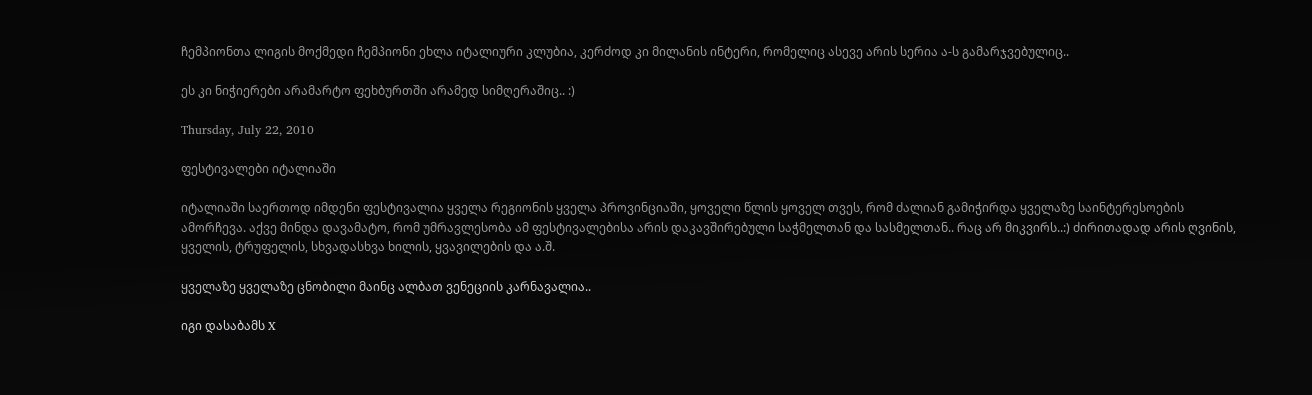ჩემპიონთა ლიგის მოქმედი ჩემპიონი ეხლა იტალიური კლუბია, კერძოდ კი მილანის ინტერი, რომელიც ასევე არის სერია ა-ს გამარჯვებულიც..

ეს კი ნიჭიერები არამარტო ფეხბურთში არამედ სიმღერაშიც.. :)

Thursday, July 22, 2010

ფესტივალები იტალიაში

იტალიაში საერთოდ იმდენი ფესტივალია ყველა რეგიონის ყველა პროვინციაში, ყოველი წლის ყოველ თვეს, რომ ძალიან გამიჭირდა ყველაზე საინტერესოების ამორჩევა. აქვე მინდა დავამატო, რომ უმრავლესობა ამ ფესტივალებისა არის დაკავშირებული საჭმელთან და სასმელთან.. რაც არ მიკვირს..:) ძირითადად არის ღვინის, ყველის, ტრუფელის, სხვადასხვა ხილის, ყვავილების და ა.შ.

ყველაზე ყველაზე ცნობილი მაინც ალბათ ვენეციის კარნავალია..

იგი დასაბამს X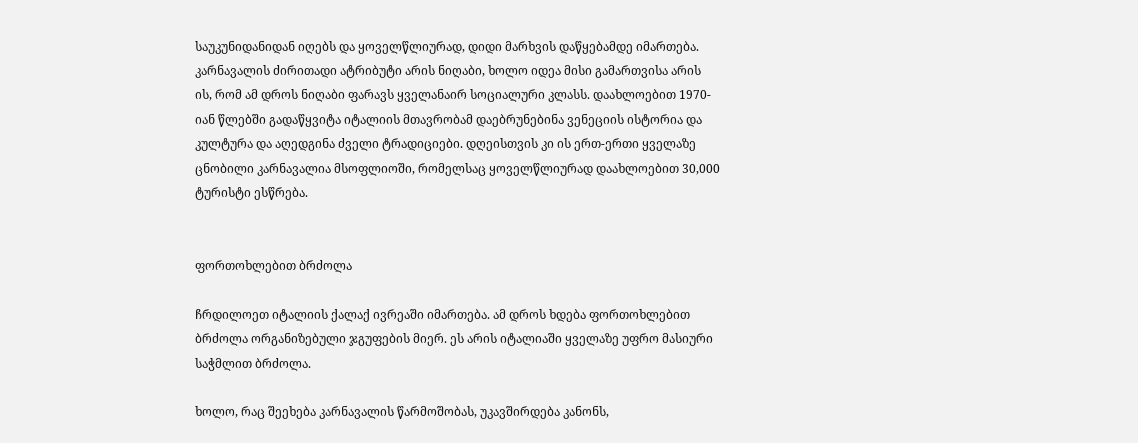საუკუნიდანიდან იღებს და ყოველწლიურად, დიდი მარხვის დაწყებამდე იმართება. კარნავალის ძირითადი ატრიბუტი არის ნიღაბი, ხოლო იდეა მისი გამართვისა არის ის, რომ ამ დროს ნიღაბი ფარავს ყველანაირ სოციალური კლასს. დაახლოებით 1970-იან წლებში გადაწყვიტა იტალიის მთავრობამ დაებრუნებინა ვენეციის ისტორია და კულტურა და აღედგინა ძველი ტრადიციები. დღეისთვის კი ის ერთ-ერთი ყველაზე ცნობილი კარნავალია მსოფლიოში, რომელსაც ყოველწლიურად დაახლოებით 30,000 ტურისტი ესწრება.


ფორთოხლებით ბრძოლა

ჩრდილოეთ იტალიის ქალაქ ივრეაში იმართება. ამ დროს ხდება ფორთოხლებით ბრძოლა ორგანიზებული ჯგუფების მიერ. ეს არის იტალიაში ყველაზე უფრო მასიური საჭმლით ბრძოლა.

ხოლო, რაც შეეხება კარნავალის წარმოშობას, უკავშირდება კანონს,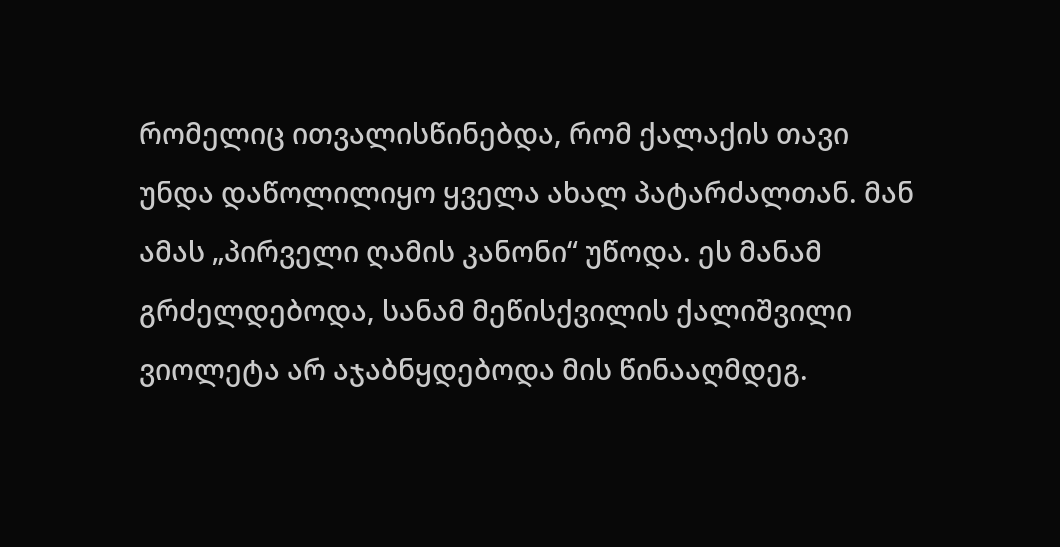რომელიც ითვალისწინებდა, რომ ქალაქის თავი უნდა დაწოლილიყო ყველა ახალ პატარძალთან. მან ამას „პირველი ღამის კანონი“ უწოდა. ეს მანამ გრძელდებოდა, სანამ მეწისქვილის ქალიშვილი ვიოლეტა არ აჯაბნყდებოდა მის წინააღმდეგ.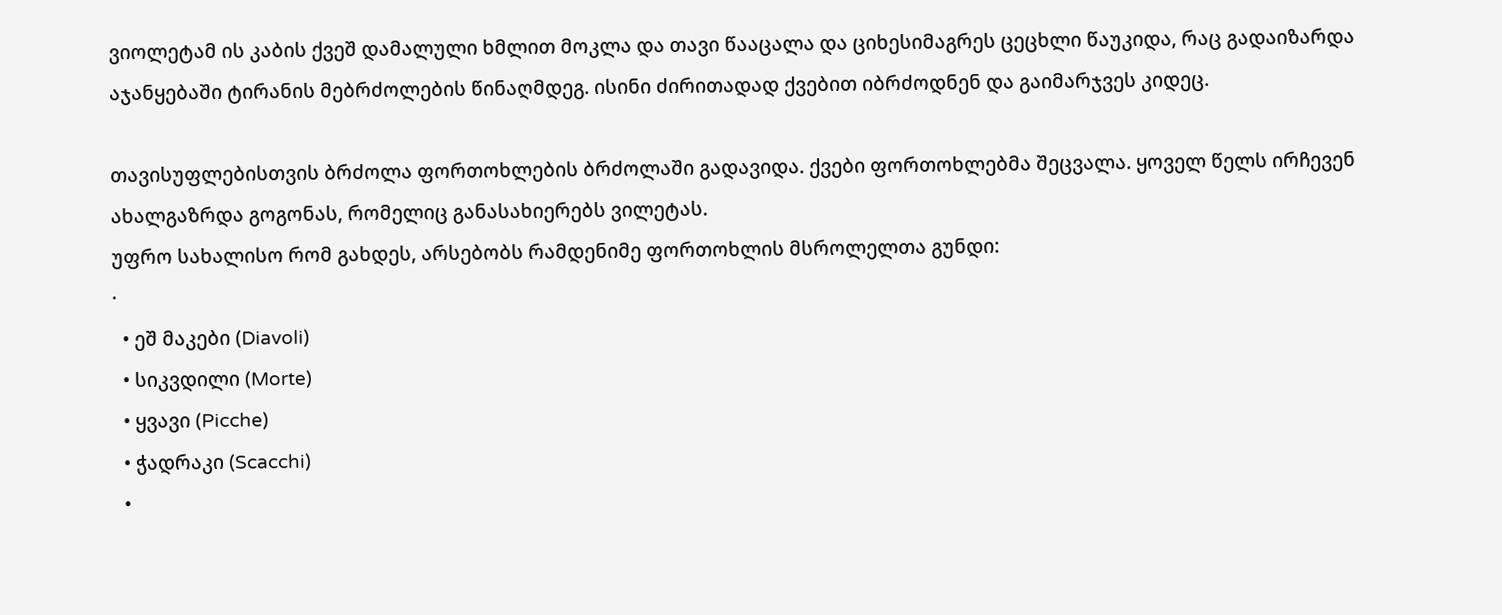ვიოლეტამ ის კაბის ქვეშ დამალული ხმლით მოკლა და თავი წააცალა და ციხესიმაგრეს ცეცხლი წაუკიდა, რაც გადაიზარდა აჯანყებაში ტირანის მებრძოლების წინაღმდეგ. ისინი ძირითადად ქვებით იბრძოდნენ და გაიმარჯვეს კიდეც.

თავისუფლებისთვის ბრძოლა ფორთოხლების ბრძოლაში გადავიდა. ქვები ფორთოხლებმა შეცვალა. ყოველ წელს ირჩევენ ახალგაზრდა გოგონას, რომელიც განასახიერებს ვილეტას.
უფრო სახალისო რომ გახდეს, არსებობს რამდენიმე ფორთოხლის მსროლელთა გუნდი:
·
  • ეშ მაკები (Diavoli)
  • სიკვდილი (Morte)
  • ყვავი (Picche)
  • ჭადრაკი (Scacchi)
  •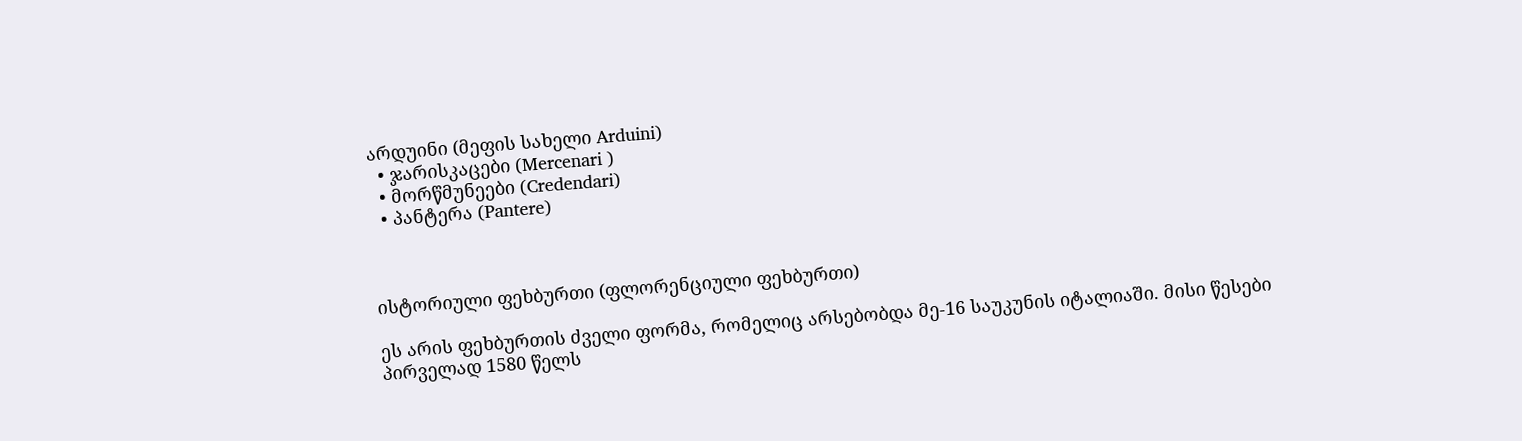არდუინი (მეფის სახელი Arduini)
  • ჯარისკაცები (Mercenari )
  • მორწმუნეები (Credendari)
  • პანტერა (Pantere)



ისტორიული ფეხბურთი (ფლორენციული ფეხბურთი)

ეს არის ფეხბურთის ძველი ფორმა, რომელიც არსებობდა მე-16 საუკუნის იტალიაში. მისი წესები პირველად 1580 წელს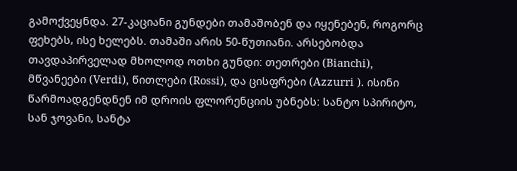გამოქვეყნდა. 27-კაციანი გუნდები თამაშობენ და იყენებენ, როგორც ფეხებს, ისე ხელებს. თამაში არის 50-წუთიანი. არსებობდა თავდაპირველად მხოლოდ ოთხი გუნდი: თეთრები (Bianchi), მწვანეები (Verdi), წითლები (Rossi), და ცისფრები (Azzurri ). ისინი წარმოადგენდნენ იმ დროის ფლორენციის უბნებს: სანტო სპირიტო, სან ჯოვანი, სანტა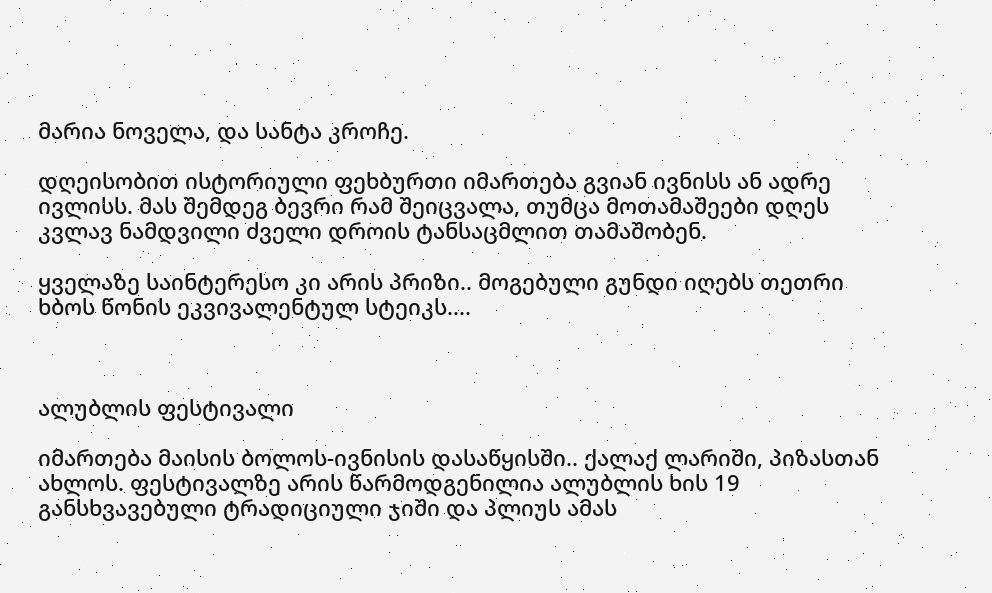მარია ნოველა, და სანტა კროჩე.

დღეისობით ისტორიული ფეხბურთი იმართება გვიან ივნისს ან ადრე ივლისს. მას შემდეგ ბევრი რამ შეიცვალა, თუმცა მოთამაშეები დღეს კვლავ ნამდვილი ძველი დროის ტანსაცმლით თამაშობენ.

ყველაზე საინტერესო კი არის პრიზი.. მოგებული გუნდი იღებს თეთრი ხბოს წონის ეკვივალენტულ სტეიკს....



ალუბლის ფესტივალი

იმართება მაისის ბოლოს-ივნისის დასაწყისში.. ქალაქ ლარიში, პიზასთან ახლოს. ფესტივალზე არის წარმოდგენილია ალუბლის ხის 19 განსხვავებული ტრადიციული ჯიში და პლიუს ამას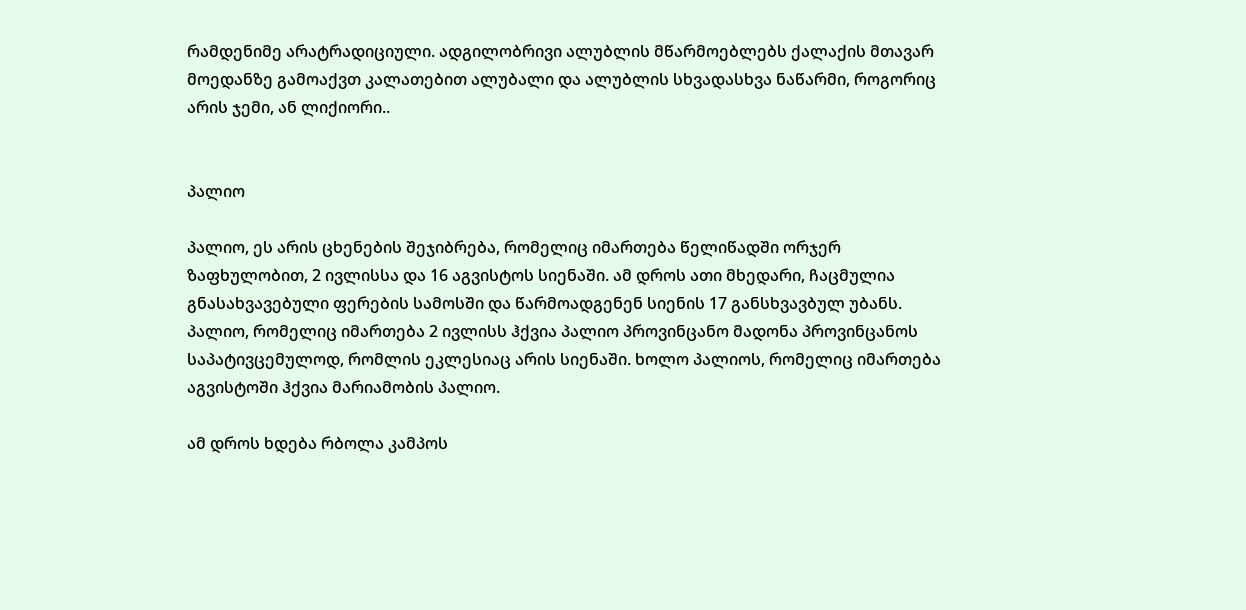რამდენიმე არატრადიციული. ადგილობრივი ალუბლის მწარმოებლებს ქალაქის მთავარ მოედანზე გამოაქვთ კალათებით ალუბალი და ალუბლის სხვადასხვა ნაწარმი, როგორიც არის ჯემი, ან ლიქიორი..


პალიო

პალიო, ეს არის ცხენების შეჯიბრება, რომელიც იმართება წელიწადში ორჯერ ზაფხულობით, 2 ივლისსა და 16 აგვისტოს სიენაში. ამ დროს ათი მხედარი, ჩაცმულია გნასახვავებული ფერების სამოსში და წარმოადგენენ სიენის 17 განსხვავბულ უბანს. პალიო, რომელიც იმართება 2 ივლისს ჰქვია პალიო პროვინცანო მადონა პროვინცანოს საპატივცემულოდ, რომლის ეკლესიაც არის სიენაში. ხოლო პალიოს, რომელიც იმართება აგვისტოში ჰქვია მარიამობის პალიო.

ამ დროს ხდება რბოლა კამპოს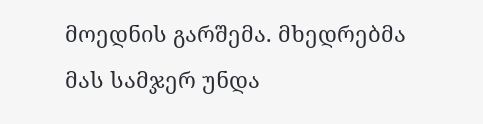მოედნის გარშემა. მხედრებმა მას სამჯერ უნდა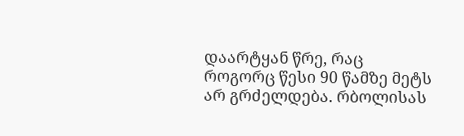დაარტყან წრე, რაც როგორც წესი 90 წამზე მეტს არ გრძელდება. რბოლისას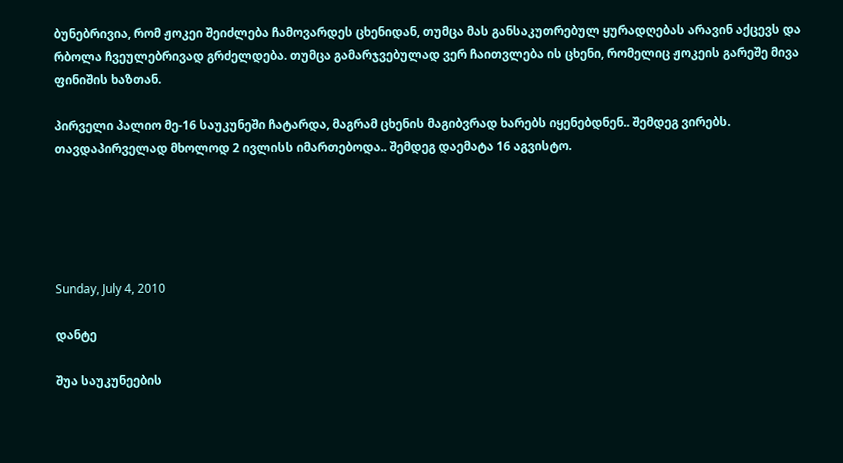ბუნებრივია, რომ ჟოკეი შეიძლება ჩამოვარდეს ცხენიდან, თუმცა მას განსაკუთრებულ ყურადღებას არავინ აქცევს და რბოლა ჩვეულებრივად გრძელდება. თუმცა გამარჯვებულად ვერ ჩაითვლება ის ცხენი, რომელიც ჟოკეის გარეშე მივა ფინიშის ხაზთან.

პირველი პალიო მე-16 საუკუნეში ჩატარდა, მაგრამ ცხენის მაგიბვრად ხარებს იყენებდნენ.. შემდეგ ვირებს. თავდაპირველად მხოლოდ 2 ივლისს იმართებოდა.. შემდეგ დაემატა 16 აგვისტო.





Sunday, July 4, 2010

დანტე

შუა საუკუნეების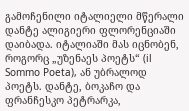გამოჩენილი იტალიელი მწერალი დანტე ალიგიერი ფლორენციაში დაიბადა. იტალიაში მას იცნობენ, როგორც „უზენაეს პოეტს“ (il Sommo Poeta), ან უბრალოდ პოეტს. დანტე, ბოკაჩო და ფრანჩესკო პეტრარკა,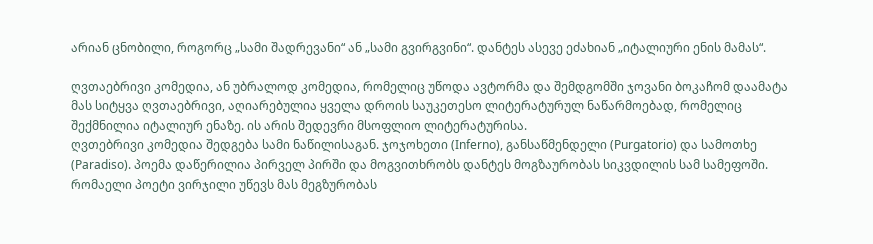არიან ცნობილი, როგორც „სამი შადრევანი“ ან „სამი გვირგვინი“. დანტეს ასევე ეძახიან „იტალიური ენის მამას“.

ღვთაებრივი კომედია, ან უბრალოდ კომედია, რომელიც უწოდა ავტორმა და შემდგომში ჯოვანი ბოკაჩომ დაამატა მას სიტყვა ღვთაებრივი, აღიარებულია ყველა დროის საუკეთესო ლიტერატურულ ნაწარმოებად, რომელიც შექმნილია იტალიურ ენაზე. ის არის შედევრი მსოფლიო ლიტერატურისა.
ღვთებრივი კომედია შედგება სამი ნაწილისაგან. ჯოჯოხეთი (Inferno), განსაწმენდელი (Purgatorio) და სამოთხე (Paradiso). პოემა დაწერილია პირველ პირში და მოგვითხრობს დანტეს მოგზაურობას სიკვდილის სამ სამეფოში. რომაელი პოეტი ვირჯილი უწევს მას მეგზურობას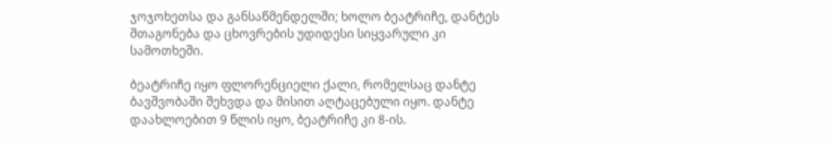ჯოჯოხეთსა და განსაწმენდელში; ხოლო ბეატრიჩე, დანტეს შთაგონება და ცხოვრების უდიდესი სიყვარული კი სამოთხეში.

ბეატრიჩე იყო ფლორენციელი ქალი, რომელსაც დანტე ბავშვობაში შეხვდა და მისით აღტაცებული იყო. დანტე დაახლოებით 9 წლის იყო, ბეატრიჩე კი 8-ის.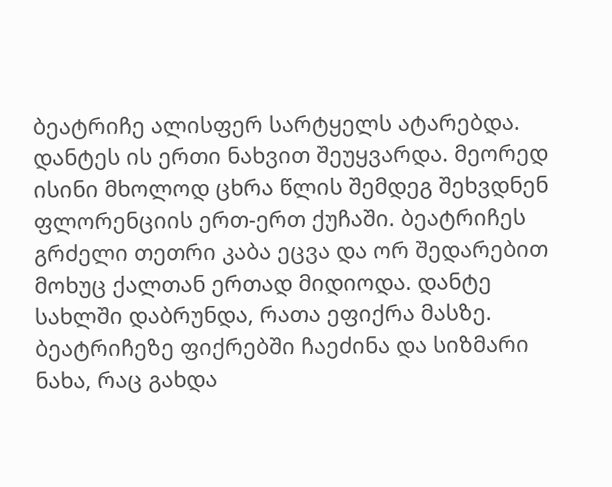ბეატრიჩე ალისფერ სარტყელს ატარებდა. დანტეს ის ერთი ნახვით შეუყვარდა. მეორედ ისინი მხოლოდ ცხრა წლის შემდეგ შეხვდნენ ფლორენციის ერთ-ერთ ქუჩაში. ბეატრიჩეს გრძელი თეთრი კაბა ეცვა და ორ შედარებით მოხუც ქალთან ერთად მიდიოდა. დანტე სახლში დაბრუნდა, რათა ეფიქრა მასზე. ბეატრიჩეზე ფიქრებში ჩაეძინა და სიზმარი ნახა, რაც გახდა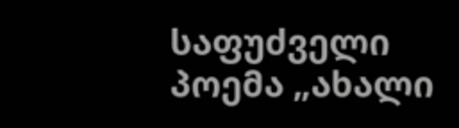საფუძველი პოემა „ახალი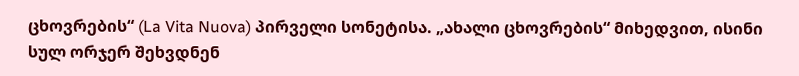ცხოვრების“ (La Vita Nuova) პირველი სონეტისა. „ახალი ცხოვრების“ მიხედვით, ისინი სულ ორჯერ შეხვდნენ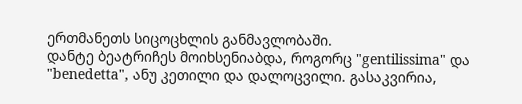ერთმანეთს სიცოცხლის განმავლობაში.
დანტე ბეატრიჩეს მოიხსენიაბდა, როგორც "gentilissima" და "benedetta", ანუ კეთილი და დალოცვილი. გასაკვირია,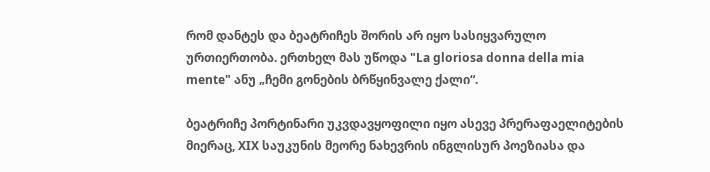რომ დანტეს და ბეატრიჩეს შორის არ იყო სასიყვარულო ურთიერთობა. ერთხელ მას უწოდა "La gloriosa donna della mia mente" ანუ „ჩემი გონების ბრწყინვალე ქალი“.

ბეატრიჩე პორტინარი უკვდავყოფილი იყო ასევე პრერაფაელიტების მიერაც, XIX საუკუნის მეორე ნახევრის ინგლისურ პოეზიასა და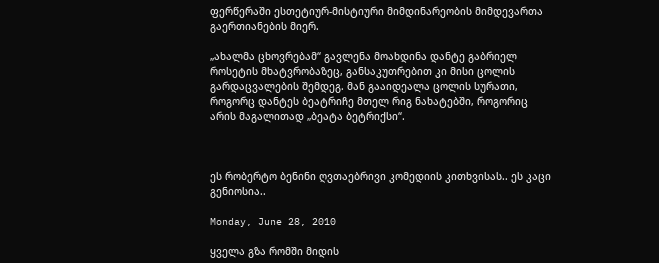ფერწერაში ესთეტიურ-მისტიური მიმდინარეობის მიმდევართა გაერთიანების მიერ.

„ახალმა ცხოვრებამ“ გავლენა მოახდინა დანტე გაბრიელ როსეტის მხატვრობაზეც, განსაკუთრებით კი მისი ცოლის გარდაცვალების შემდეგ. მან გააიდეალა ცოლის სურათი, როგორც დანტეს ბეატრიჩე მთელ რიგ ნახატებში, როგორიც არის მაგალითად „ბეატა ბეტრიქსი“.



ეს რობერტო ბენინი ღვთაებრივი კომედიის კითხვისას.. ეს კაცი გენიოსია..

Monday, June 28, 2010

ყველა გზა რომში მიდის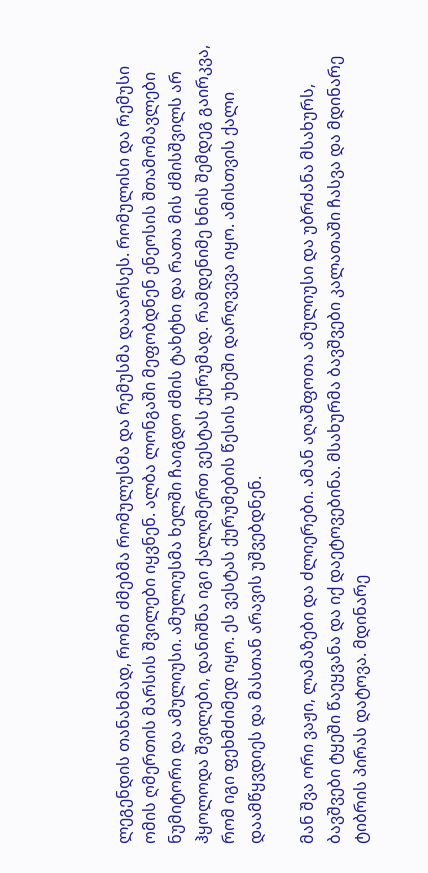ლეგენდის თანახმად, რომი ძმებმა რომულუსმა და რემუსმა დააარსეს. რომულისი და რემუსი ომის ღმერთის მარსის შვილები იყვნენ. ალბა ლონგაში მეფობდნენ ენეოსის შთამომავლები ნუმიტორი და ამულიუსი. ამულიუსმა ხელში ჩაიგდო ძმის ტახტხი და რათა მის ძმისშვილს არ ჰყოლოდა შვილები, დანიშნა იგი ქალღმერთ ვესტას ქურუმად. რამდენიმე ხნის შემდეგ გაირკვა, რომ იგი ფეხმძიმედ იყო. ეს ვესტას ქურუმების წესის უხეში დარღვევა იყო. ამისთვის ქალი დაამწყვდიეს და მასთან არავის უშვებდნენ.

მან შვა ორი ვაჟი, ლამაზები და ძლიერები. ამან აღაშფოთა ამულიუსი და უბრძანა მსახურს, ბავშვები ტყეში წაეყვანა და იქ დაეტოვებინა. მსახურმა ბავშვები კალათაში ჩასვა და მდინარე ტიბრის პირას დატოვა. მდინარე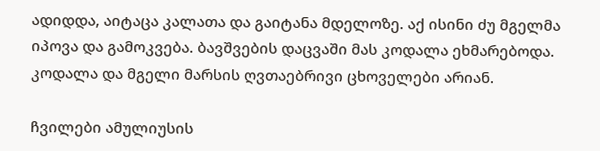ადიდდა, აიტაცა კალათა და გაიტანა მდელოზე. აქ ისინი ძუ მგელმა იპოვა და გამოკვება. ბავშვების დაცვაში მას კოდალა ეხმარებოდა. კოდალა და მგელი მარსის ღვთაებრივი ცხოველები არიან.

ჩვილები ამულიუსის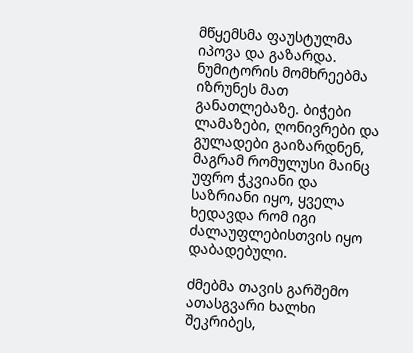მწყემსმა ფაუსტულმა იპოვა და გაზარდა. ნუმიტორის მომხრეებმა იზრუნეს მათ განათლებაზე. ბიჭები ლამაზები, ღონივრები და გულადები გაიზარდნენ, მაგრამ რომულუსი მაინც უფრო ჭკვიანი და საზრიანი იყო, ყველა ხედავდა რომ იგი ძალაუფლებისთვის იყო დაბადებული.

ძმებმა თავის გარშემო ათასგვარი ხალხი შეკრიბეს,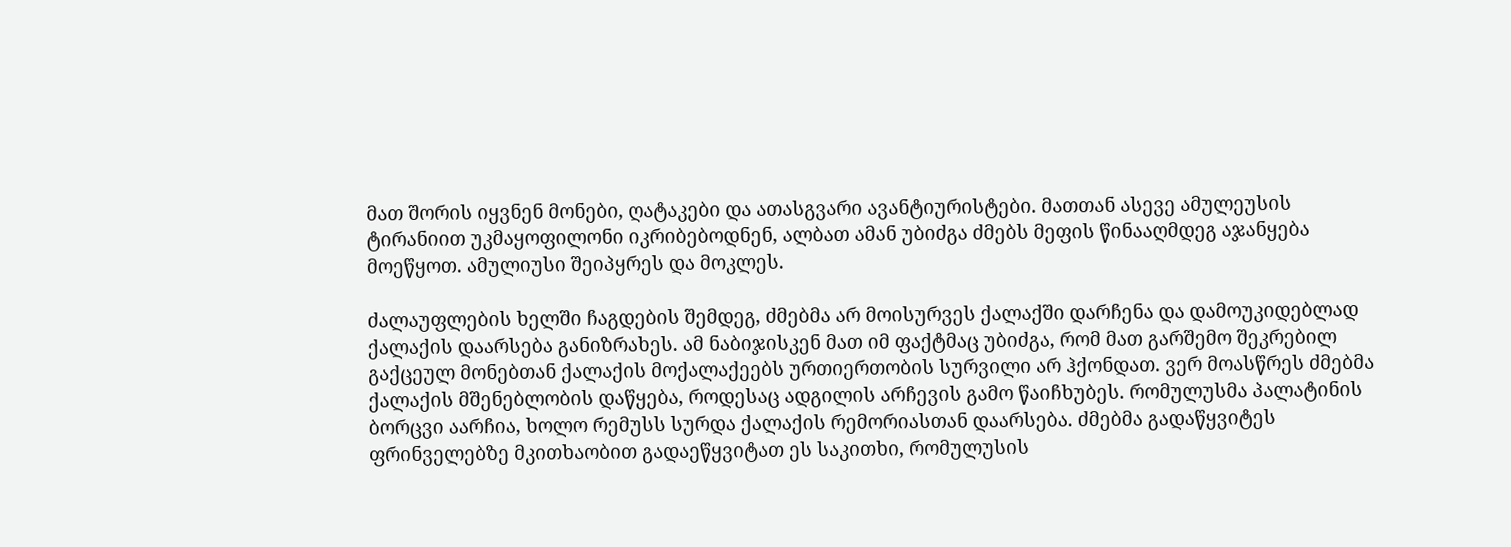მათ შორის იყვნენ მონები, ღატაკები და ათასგვარი ავანტიურისტები. მათთან ასევე ამულეუსის ტირანიით უკმაყოფილონი იკრიბებოდნენ, ალბათ ამან უბიძგა ძმებს მეფის წინააღმდეგ აჯანყება მოეწყოთ. ამულიუსი შეიპყრეს და მოკლეს.

ძალაუფლების ხელში ჩაგდების შემდეგ, ძმებმა არ მოისურვეს ქალაქში დარჩენა და დამოუკიდებლად ქალაქის დაარსება განიზრახეს. ამ ნაბიჯისკენ მათ იმ ფაქტმაც უბიძგა, რომ მათ გარშემო შეკრებილ გაქცეულ მონებთან ქალაქის მოქალაქეებს ურთიერთობის სურვილი არ ჰქონდათ. ვერ მოასწრეს ძმებმა ქალაქის მშენებლობის დაწყება, როდესაც ადგილის არჩევის გამო წაიჩხუბეს. რომულუსმა პალატინის ბორცვი აარჩია, ხოლო რემუსს სურდა ქალაქის რემორიასთან დაარსება. ძმებმა გადაწყვიტეს ფრინველებზე მკითხაობით გადაეწყვიტათ ეს საკითხი, რომულუსის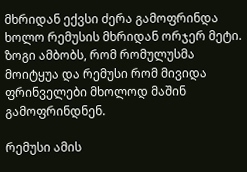მხრიდან ექვსი ძერა გამოფრინდა ხოლო რემუსის მხრიდან ორჯერ მეტი. ზოგი ამბობს, რომ რომულუსმა მოიტყუა და რემუსი რომ მივიდა ფრინველები მხოლოდ მაშინ გამოფრინდნენ.

რემუსი ამის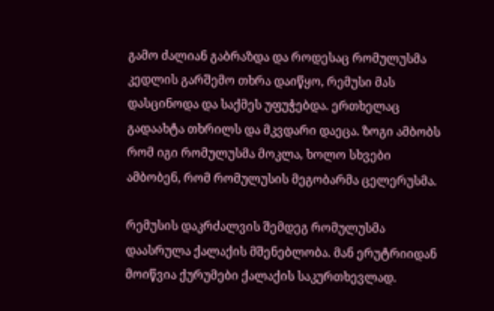გამო ძალიან გაბრაზდა და როდესაც რომულუსმა კედლის გარშემო თხრა დაიწყო, რემუსი მას დასცინოდა და საქმეს უფუჭებდა. ერთხელაც გადაახტა თხრილს და მკვდარი დაეცა. ზოგი ამბობს რომ იგი რომულუსმა მოკლა, ხოლო სხვები ამბობენ, რომ რომულუსის მეგობარმა ცელერუსმა.

რემუსის დაკრძალვის შემდეგ რომულუსმა დაასრულა ქალაქის მშენებლობა. მან ერუტრიიდან მოიწვია ქურუმები ქალაქის საკურთხევლად.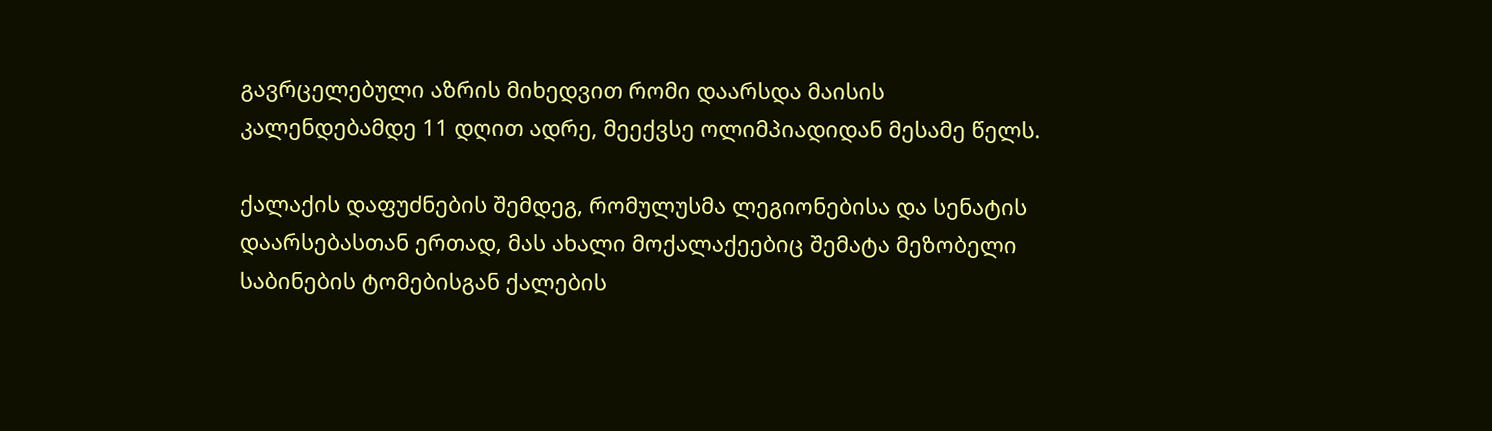გავრცელებული აზრის მიხედვით რომი დაარსდა მაისის კალენდებამდე 11 დღით ადრე, მეექვსე ოლიმპიადიდან მესამე წელს.

ქალაქის დაფუძნების შემდეგ, რომულუსმა ლეგიონებისა და სენატის დაარსებასთან ერთად, მას ახალი მოქალაქეებიც შემატა მეზობელი საბინების ტომებისგან ქალების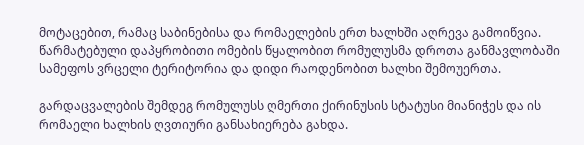მოტაცებით, რამაც საბინებისა და რომაელების ერთ ხალხში აღრევა გამოიწვია. წარმატებული დაპყრობითი ომების წყალობით რომულუსმა დროთა განმავლობაში სამეფოს ვრცელი ტერიტორია და დიდი რაოდენობით ხალხი შემოუერთა.

გარდაცვალების შემდეგ რომულუსს ღმერთი ქირინუსის სტატუსი მიანიჭეს და ის რომაელი ხალხის ღვთიური განსახიერება გახდა.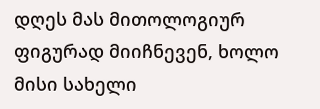დღეს მას მითოლოგიურ ფიგურად მიიჩნევენ, ხოლო მისი სახელი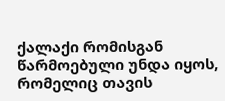ქალაქი რომისგან წარმოებული უნდა იყოს, რომელიც თავის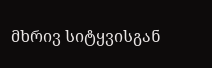მხრივ სიტყვისგან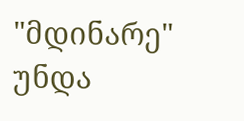"მდინარე" უნდა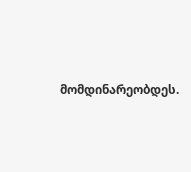მომდინარეობდეს.